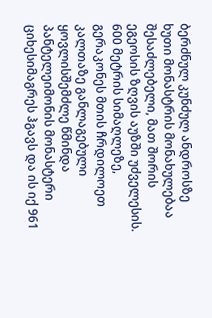ბერძნულ კუნძულ ანდროსზე ხუთი მონასტრის მონახულებაა შესაძლებელი, მათ შორის ეგეოსის ზღვის აუზში უძველესის. 600 მეტრის სიმაღლეზე, გერაკონეს მთის ჩრდილოეთ კალთაზე განლაგებული ყოვლისშემძლე წმინდა პანტელეიმონის მონასტერი ციხესიმაგრეს ჰგავს და ის იქ 961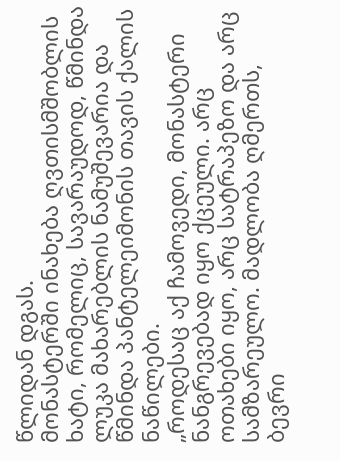წლიდან დგას.
მონასტერში ინახება ღვთისმშობლის ხატი, რომელიც, სავარაუდოდ, წმინდა ლუკა მახარებლის ნამუშევარია და წმინდა პანტელეიმონის თავის ქალის ნაწილები.
„როდესაც აქ ჩამოვედი, მონასტერი ნანგრევებად იყო ქცეული. არც ოთახები იყო, არც სატრაპეზო და არც სამზარეულო. მადლობა ღმერთს, ბევრი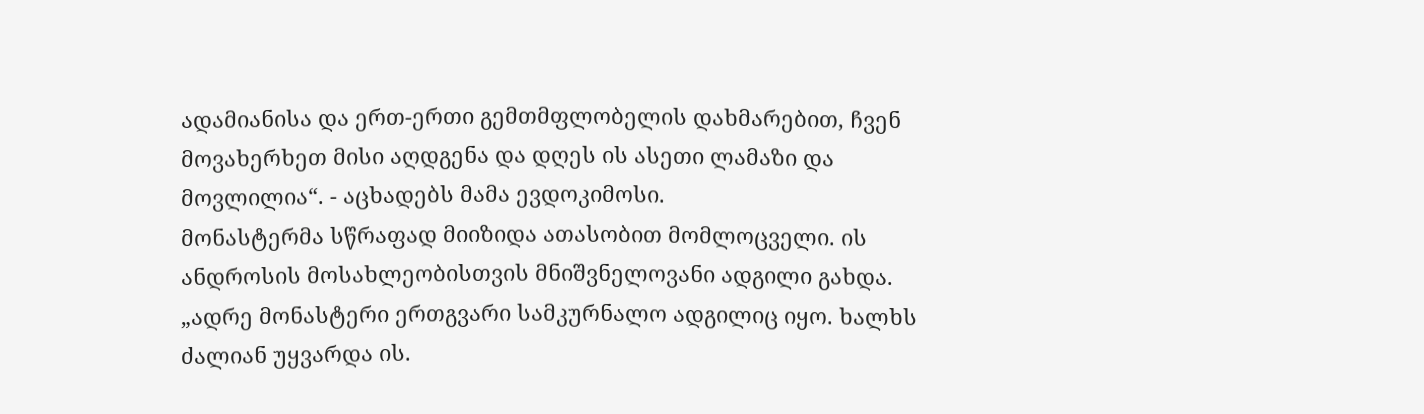ადამიანისა და ერთ-ერთი გემთმფლობელის დახმარებით, ჩვენ მოვახერხეთ მისი აღდგენა და დღეს ის ასეთი ლამაზი და მოვლილია“. - აცხადებს მამა ევდოკიმოსი.
მონასტერმა სწრაფად მიიზიდა ათასობით მომლოცველი. ის ანდროსის მოსახლეობისთვის მნიშვნელოვანი ადგილი გახდა.
„ადრე მონასტერი ერთგვარი სამკურნალო ადგილიც იყო. ხალხს ძალიან უყვარდა ის.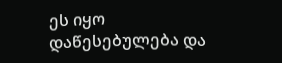ეს იყო დაწესებულება და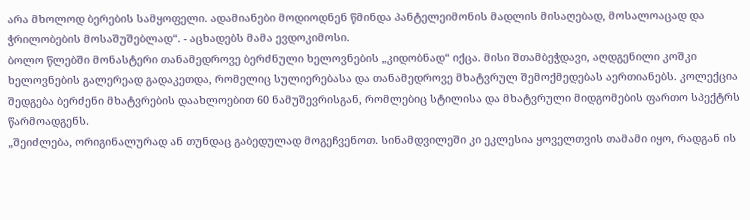არა მხოლოდ ბერების სამყოფელი. ადამიანები მოდიოდნენ წმინდა პანტელეიმონის მადლის მისაღებად, მოსალოაცად და ჭრილობების მოსაშუშებლად“. - აცხადებს მამა ევდოკიმოსი.
ბოლო წლებში მონასტერი თანამედროვე ბერძნული ხელოვნების „კიდობნად“ იქცა. მისი შთამბეჭდავი, აღდგენილი კოშკი ხელოვნების გალერეად გადაკეთდა, რომელიც სულიერებასა და თანამედროვე მხატვრულ შემოქმედებას აერთიანებს. კოლექცია შედგება ბერძენი მხატვრების დაახლოებით 60 ნამუშევრისგან, რომლებიც სტილისა და მხატვრული მიდგომების ფართო სპექტრს წარმოადგენს.
„შეიძლება, ორიგინალურად ან თუნდაც გაბედულად მოგეჩვენოთ. სინამდვილეში კი ეკლესია ყოველთვის თამამი იყო, რადგან ის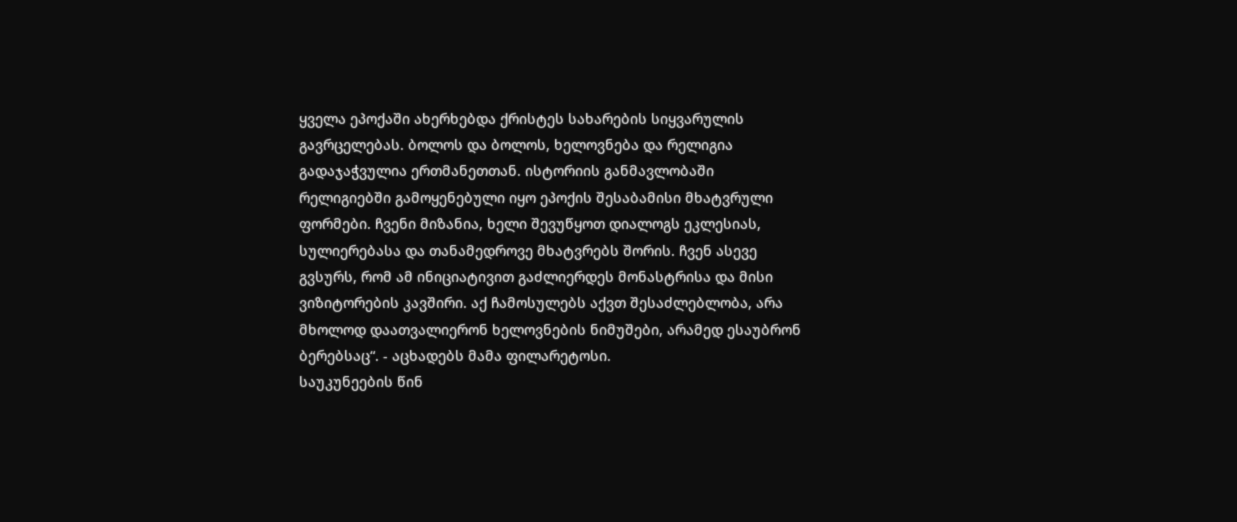ყველა ეპოქაში ახერხებდა ქრისტეს სახარების სიყვარულის გავრცელებას. ბოლოს და ბოლოს, ხელოვნება და რელიგია გადაჯაჭვულია ერთმანეთთან. ისტორიის განმავლობაში რელიგიებში გამოყენებული იყო ეპოქის შესაბამისი მხატვრული ფორმები. ჩვენი მიზანია, ხელი შევუწყოთ დიალოგს ეკლესიას, სულიერებასა და თანამედროვე მხატვრებს შორის. ჩვენ ასევე გვსურს, რომ ამ ინიციატივით გაძლიერდეს მონასტრისა და მისი ვიზიტორების კავშირი. აქ ჩამოსულებს აქვთ შესაძლებლობა, არა მხოლოდ დაათვალიერონ ხელოვნების ნიმუშები, არამედ ესაუბრონ ბერებსაც“. - აცხადებს მამა ფილარეტოსი.
საუკუნეების წინ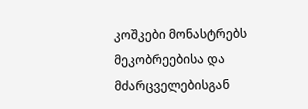კოშკები მონასტრებს მეკობრეებისა და მძარცველებისგან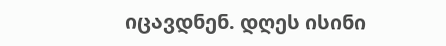იცავდნენ. დღეს ისინი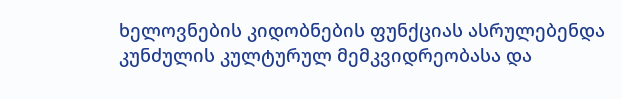ხელოვნების კიდობნების ფუნქციას ასრულებენდა კუნძულის კულტურულ მემკვიდრეობასა და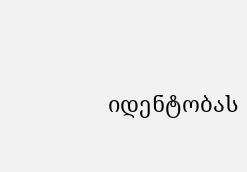იდენტობას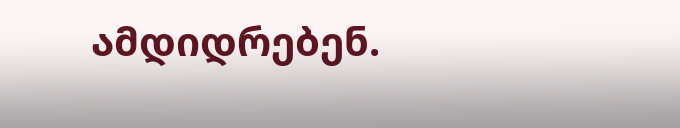ამდიდრებენ.